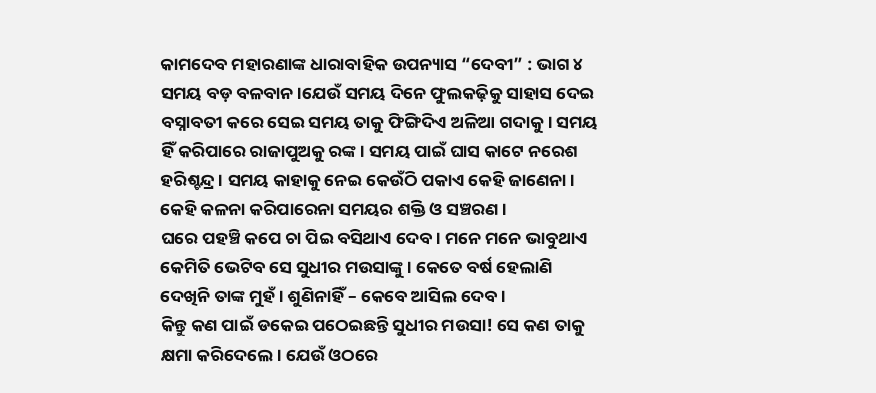କାମଦେବ ମହାରଣାଙ୍କ ଧାରାବାହିକ ଉପନ୍ୟାସ “ଦେବୀ” : ଭାଗ ୪
ସମୟ ବଡ଼ ବଳବାନ।ଯେଉଁ ସମୟ ଦିନେ ଫୁଲକଢ଼ିକୁ ସାହାସ ଦେଇ ବସ୍ନାବତୀ କରେ ସେଇ ସମୟ ତାକୁ ଫିଙ୍ଗିଦିଏ ଅଳିଆ ଗଦାକୁ। ସମୟ ହିଁ କରିପାରେ ରାଜାପୁଅକୁ ରଙ୍କ। ସମୟ ପାଇଁ ଘାସ କାଟେ ନରେଶ ହରିଶ୍ଚନ୍ଦ୍ର। ସମୟ କାହାକୁ ନେଇ କେଉଁଠି ପକାଏ କେହି ଜାଣେନା। କେହି କଳନା କରିପାରେନା ସମୟର ଶକ୍ତି ଓ ସଞ୍ଚରଣ।
ଘରେ ପହଞ୍ଚି କପେ ଚା ପିଇ ବସିଥାଏ ଦେବ। ମନେ ମନେ ଭାବୁଥାଏ କେମିତି ଭେଟିବ ସେ ସୁଧୀର ମଉସାଙ୍କୁ। କେତେ ବର୍ଷ ହେଲାଣି ଦେଖିନି ତାଙ୍କ ମୁହଁ । ଶୁଣିନାହିଁ – କେବେ ଆସିଲ ଦେବ।
କିନ୍ତୁ କଣ ପାଇଁ ଡକେଇ ପଠେଇଛନ୍ତି ସୁଧୀର ମଉସା! ସେ କଣ ତାକୁ କ୍ଷମା କରିଦେଲେ। ଯେଉଁ ଓଠରେ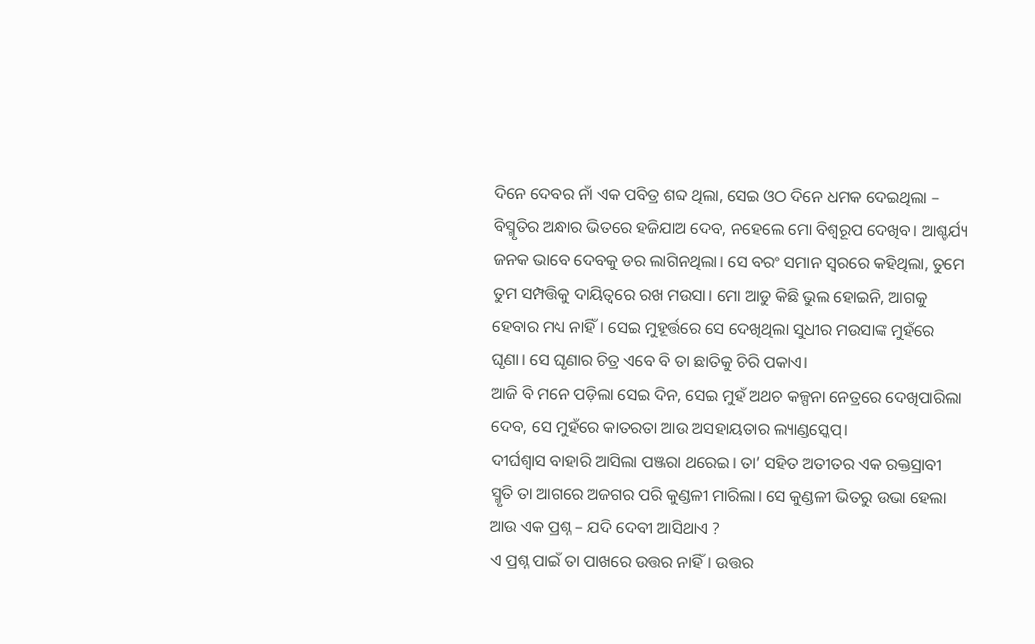ଦିନେ ଦେବର ନାଁ ଏକ ପବିତ୍ର ଶବ୍ଦ ଥିଲା, ସେଇ ଓଠ ଦିନେ ଧମକ ଦେଇଥିଲା – ବିସ୍ମୃତିର ଅନ୍ଧାର ଭିତରେ ହଜିଯାଅ ଦେବ, ନହେଲେ ମୋ ବିଶ୍ଵରୂପ ଦେଖିବ। ଆଶ୍ଚର୍ଯ୍ୟ ଜନକ ଭାବେ ଦେବକୁ ଡର ଲାଗିନଥିଲା। ସେ ବରଂ ସମାନ ସ୍ଵରରେ କହିଥିଲା, ତୁମେ ତୁମ ସମ୍ପତ୍ତିକୁ ଦାୟିତ୍ୱରେ ରଖ ମଉସା। ମୋ ଆଡୁ କିଛି ଭୁଲ ହୋଇନି, ଆଗକୁ ହେବାର ମଧ୍ୟ ନାହିଁ। ସେଇ ମୁହୂର୍ତ୍ତରେ ସେ ଦେଖିଥିଲା ସୁଧୀର ମଉସାଙ୍କ ମୁହଁରେ ଘୃଣା। ସେ ଘୃଣାର ଚିତ୍ର ଏବେ ବି ତା ଛାତିକୁ ଚିରି ପକାଏ।
ଆଜି ବି ମନେ ପଡ଼ିଲା ସେଇ ଦିନ, ସେଇ ମୁହଁ ଅଥଚ କଳ୍ପନା ନେତ୍ରରେ ଦେଖିପାରିଲା ଦେବ, ସେ ମୁହଁରେ କାତରତା ଆଉ ଅସହାୟତାର ଲ୍ୟାଣ୍ଡସ୍କେପ୍।
ଦୀର୍ଘଶ୍ୱାସ ବାହାରି ଆସିଲା ପଞ୍ଜରା ଥରେଇ। ତା’ ସହିତ ଅତୀତର ଏକ ରକ୍ତସ୍ରାବୀ ସ୍ମୃତି ତା ଆଗରେ ଅଜଗର ପରି କୁଣ୍ଡଳୀ ମାରିଲା। ସେ କୁଣ୍ଡଳୀ ଭିତରୁ ଉଭା ହେଲା ଆଉ ଏକ ପ୍ରଶ୍ନ – ଯଦି ଦେବୀ ଆସିଥାଏ ?
ଏ ପ୍ରଶ୍ନ ପାଇଁ ତା ପାଖରେ ଉତ୍ତର ନାହିଁ। ଉତ୍ତର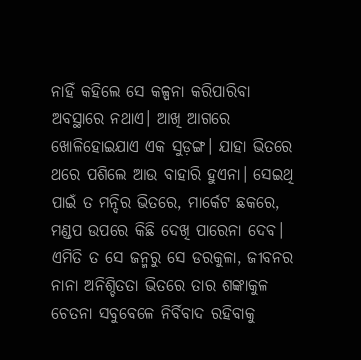ନାହିଁ କହିଲେ ସେ କଳ୍ପନା କରିପାରିବା ଅବସ୍ଥାରେ ନଥାଏ। ଆଖି ଆଗରେ ଖୋଳିହୋଇଯାଏ ଏକ ସୁଡ଼ଙ୍ଗ। ଯାହା ଭିତରେ ଥରେ ପଶିଲେ ଆଉ ବାହାରି ହୁଏନା। ସେଇଥି ପାଇଁ ତ ମନ୍ଦିର ଭିତରେ, ମାର୍କେଟ ଛକରେ, ମଣ୍ଡପ ଉପରେ କିଛି ଦେଖି ପାରେନା ଦେବ।
ଏମିତି ତ ସେ ଜନ୍ମରୁ ସେ ଡରକୁଳା, ଜୀବନର ନାନା ଅନିଶ୍ଚିତତା ଭିତରେ ତାର ଶଙ୍କାକୁଳ ଚେତନା ସବୁବେଳେ ନିର୍ବିବାଦ ରହିବାକୁ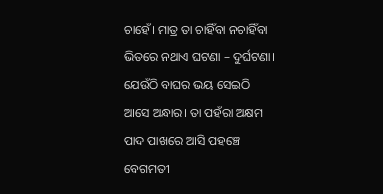ଚାହେଁ। ମାତ୍ର ତା ଚାହିଁବା ନଚାହିଁବା ଭିତରେ ନଥାଏ ଘଟଣା – ଦୁର୍ଘଟଣା। ଯେଉଁଠି ବାଘର ଭୟ ସେଇଠି ଆସେ ଅନ୍ଧାର। ତା ପହଁରା ଅକ୍ଷମ ପାଦ ପାଖରେ ଆସି ପହଞ୍ଚେ ବେଗମତୀ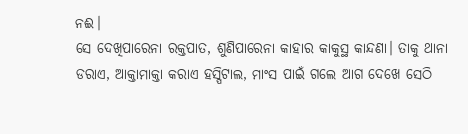ନଈ।
ସେ ଦେଖିପାରେନା ରକ୍ତପାତ, ଶୁଣିପାରେନା କାହାର କାକୁସ୍ଥ କାନ୍ଦଣା। ତାକୁ ଥାନା ଡରାଏ, ଆକ୍ତାମାକ୍ତା କରାଏ ହସ୍ପିଟାଲ, ମାଂସ ପାଇଁ ଗଲେ ଆଗ ଦେଖେ ସେଠି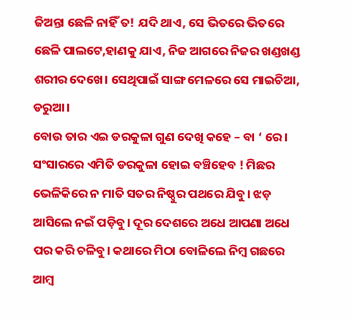ଜିଅନ୍ତା ଛେଳି ନାହିଁ ତ! ଯଦି ଥାଏ, ସେ ଭିତରେ ଭିତରେ ଛେଳି ପାଲଟେ,ହାଣକୁ ଯାଏ, ନିଜ ଆଗରେ ନିଜର ଖଣ୍ଡଖଣ୍ଡ ଶରୀର ଦେଖେ। ସେଥିପାଇଁ ସାଙ୍ଗ ମେଳରେ ସେ ମାଇଚିଆ, ଡରୁଆ।
ବୋଉ ତାର ଏଇ ଡରକୁଳା ଗୁଣ ଦେଖି କହେ – ବା ‘ ରେ। ସଂସାରରେ ଏମିତି ଡରକୁଳା ହୋଇ ବଞ୍ଚିହେବ ! ମିଛର ଭେଳିକିରେ ନ ମାତି ସତର ନିଷ୍ଠୁର ପଥରେ ଯିବୁ। ଝଡ଼ ଆସିଲେ ନଇଁ ପଡ଼ିବୁ। ଦୂର ଦେଶରେ ଅଧେ ଆପଣା ଅଧେ ପର କରି ଚଳିବୁ। କଥାରେ ମିଠା ବୋଳିଲେ ନିମ୍ବ ଗଛରେ ଆମ୍ୱ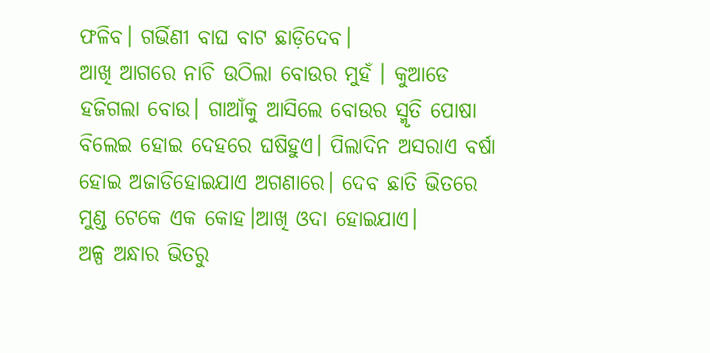ଫଳିବ। ଗର୍ଭିଣୀ ବାଘ ବାଟ ଛାଡ଼ିଦେବ।
ଆଖି ଆଗରେ ନାଚି ଉଠିଲା ବୋଉର ମୁହଁ । କୁଆଡେ ହଜିଗଲା ବୋଉ। ଗାଆଁକୁ ଆସିଲେ ବୋଉର ସ୍ମୃତି ପୋଷା ବିଲେଇ ହୋଇ ଦେହରେ ଘଷିହୁଏ। ପିଲାଦିନ ଅସରାଏ ବର୍ଷା ହୋଇ ଅଜାଡିହୋଇଯାଏ ଅଗଣାରେ। ଦେବ ଛାତି ଭିତରେ
ମୁଣ୍ଡ ଟେକେ ଏକ କୋହ।ଆଖି ଓଦା ହୋଇଯାଏ।
ଅଳ୍ପ ଅନ୍ଧାର ଭିତରୁ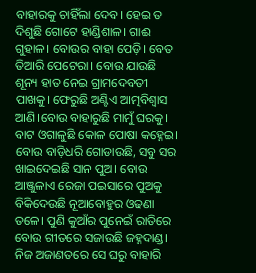ବାହାରକୁ ଚାହିଁଲା ଦେବ। ହେଇ ତ ଦିଶୁଛି ଗୋଟେ ହାଣ୍ଡିଶାଳ। ଗାଈ ଗୁହାଳ। ବୋଉର ବାହା ପେଡ଼ି। ବେତ ତିଆରି ପେଟେରା। ବୋଉ ଯାଉଛି ଶୂନ୍ୟ ହାତ ନେଇ ଗ୍ରାମଦେବତୀ ପାଖକୁ। ଫେରୁଛି ଅଣ୍ଟିଏ ଆତ୍ମବିଶ୍ବାସ ଆଣି।ବୋଉ ବାହାରୁଛି ମାମୁଁ ଘରକୁ। ବାଟ ଓଗାଳୁଛି କୋଳ ପୋଷା କହ୍ନେଇ। ବୋଉ ବାଡ଼ିଧରି ଗୋଡାଉଛି, ସବୁ ସର ଖାଇଦେଇଛି ସାନ ପୁଅ। ବୋଉ ଆଞ୍ଜୁଳାଏ ରେଜା ପଇସାରେ ପୁଅକୁ ବିକିଦେଉଛି ନୂଆବୋହୁର ଓଢଣା ତଳେ। ପୁଣି କୁଆଁର ପୁନେଇଁ ରାତିରେ ବୋଉ ଗୀତରେ ସଜାଉଛି ଜହ୍ନଦାଣ୍ଡ।
ନିଜ ଅଜାଣତରେ ସେ ଘରୁ ବାହାରି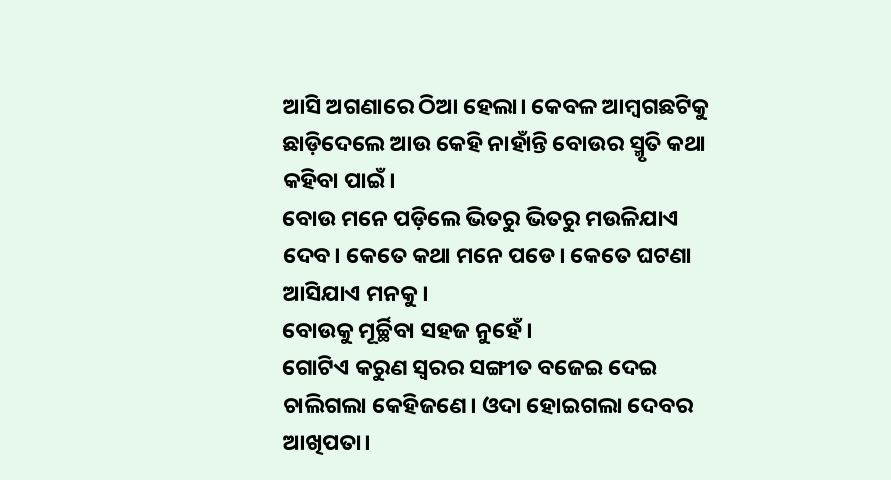ଆସି ଅଗଣାରେ ଠିଆ ହେଲା। କେବଳ ଆମ୍ବଗଛଟିକୁ ଛାଡ଼ିଦେଲେ ଆଉ କେହି ନାହାଁନ୍ତି ବୋଉର ସ୍ମୃତି କଥା କହିବା ପାଇଁ।
ବୋଉ ମନେ ପଡ଼ିଲେ ଭିତରୁ ଭିତରୁ ମଉଳିଯାଏ ଦେବ। କେତେ କଥା ମନେ ପଡେ। କେତେ ଘଟଣା ଆସିଯାଏ ମନକୁ।
ବୋଉକୁ ମୂର୍ଚ୍ଛିବା ସହଜ ନୁହେଁ ।
ଗୋଟିଏ କରୁଣ ସ୍ୱରର ସଙ୍ଗୀତ ବଜେଇ ଦେଇ ଚାଲିଗଲା କେହିଜଣେ। ଓଦା ହୋଇଗଲା ଦେବର ଆଖିପତା।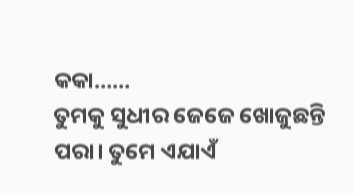କକା……
ତୁମକୁ ସୁଧୀର ଜେଜେ ଖୋଜୁଛନ୍ତି ପରା। ତୁମେ ଏଯାଏଁ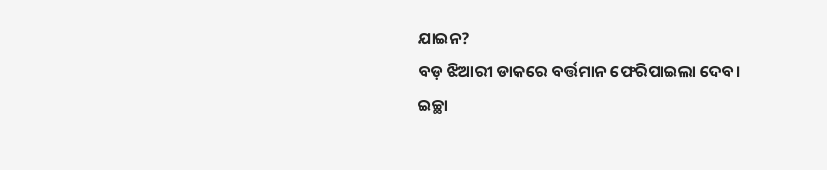ଯାଇନ?
ବଡ଼ ଝିଆରୀ ଡାକରେ ବର୍ତ୍ତମାନ ଫେରିପାଇଲା ଦେବ।
ଇଚ୍ଛା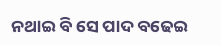ନଥାଇ ବି ସେ ପାଦ ବଢେଇ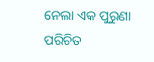ନେଲା ଏକ ପୁରୁଣା ପରିଚିତ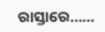ରାସ୍ତାରେ……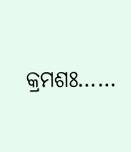କ୍ରମଶଃ……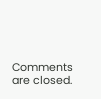Comments are closed.